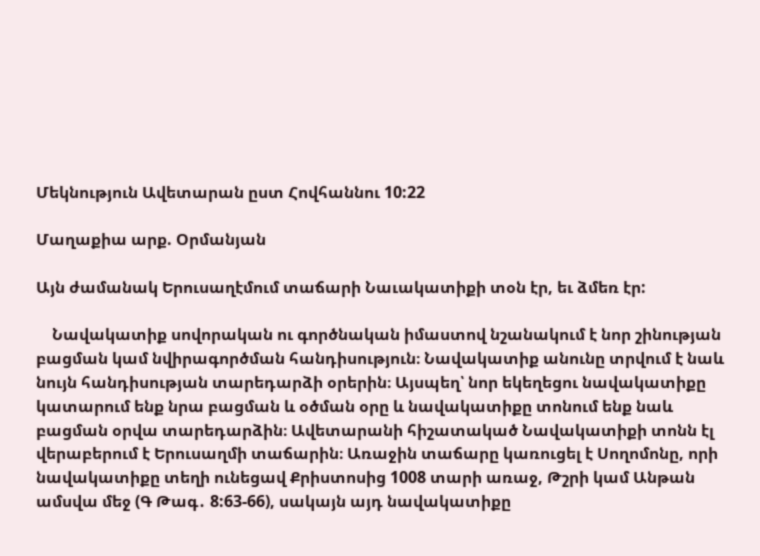Մեկնություն Ավետարան ըստ Հովհաննու 10:22

Մաղաքիա արք. Օրմանյան

Այն ժամանակ Երուսաղէմում տաճարի Նաւակատիքի տօն էր, եւ ձմեռ էր:

    Նավակատիք սովորական ու գործնական իմաստով նշանակում է նոր շինության բացման կամ նվիրագործման հանդիսություն։ Նավակատիք անունը տրվում է նաև նույն հանդիսության տարեդարձի օրերին։ Այսպեղ՝ նոր եկեղեցու նավակատիքը կատարում ենք նրա բացման և օծման օրը և նավակատիքը տոնում ենք նաև բացման օրվա տարեդարձին։ Ավետարանի հիշատակած Նավակատիքի տոնն էլ վերաբերում է Երուսաղմի տաճարին։ Առաջին տաճարը կառուցել է Սողոմոնը, որի նավակատիքը տեղի ունեցավ Քրիստոսից 1008 տարի առաջ, Թշրի կամ Անթան ամսվա մեջ (Գ Թագ․ 8:63-66), սակայն այդ նավակատիքը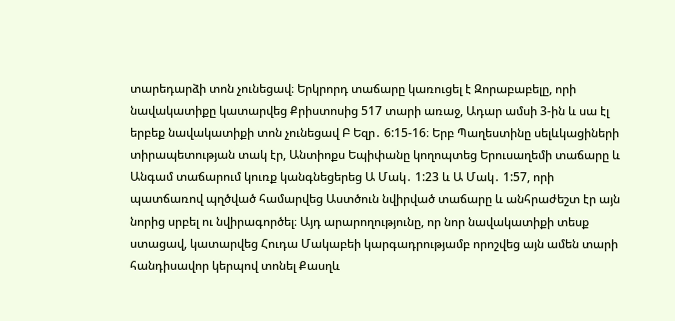տարեդարձի տոն չունեցավ։ Երկրորդ տաճարը կառուցել է Զորաբաբելը, որի նավակատիքը կատարվեց Քրիստոսից 517 տարի առաջ, Ադար ամսի 3-ին և սա էլ երբեք նավակատիքի տոն չունեցավ Բ Եզր․ 6:15-16։ Երբ Պաղեստինը սելևկացիների տիրապետության տակ էր, Անտիոքս Եպիփանը կողոպտեց Երուսաղեմի տաճարը և Անգամ տաճարում կուռք կանգնեցերեց Ա Մակ․ 1:23 և Ա Մակ․ 1:57, որի պատճառով պղծված համարվեց Աստծուն նվիրված տաճարը և անհրաժեշտ էր այն նորից սրբել ու նվիրագործել։ Այդ արարողությունը, որ նոր նավակատիքի տեսք ստացավ, կատարվեց Հուդա Մակաբեի կարգադրությամբ որոշվեց այն ամեն տարի հանդիսավոր կերպով տոնել Քասղև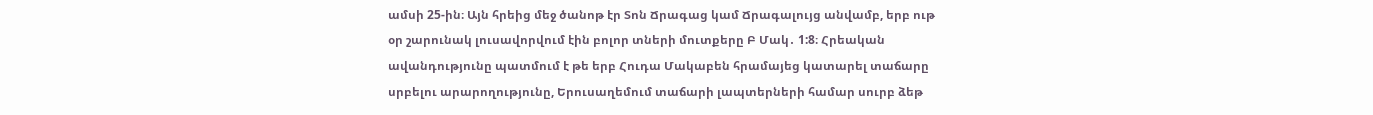ամսի 25-ին։ Այն հրեից մեջ ծանոթ էր Տոն Ճրագաց կամ Ճրագալույց անվամբ, երբ ութ օր շարունակ լուսավորվում էին բոլոր տների մուտքերը Բ Մակ․ 1:8։ Հրեական ավանդությունը պատմում է թե երբ Հուդա Մակաբեն հրամայեց կատարել տաճարը սրբելու արարողությունը, Երուսաղեմում տաճարի լապտերների համար սուրբ ձեթ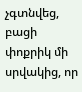չգտնվեց, բացի փոքրիկ մի սրվակից, որ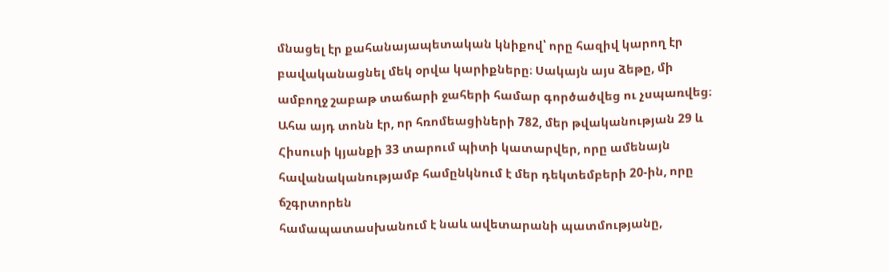մնացել էր քահանայապետական կնիքով՝ որը հազիվ կարող էր բավականացնել մեկ օրվա կարիքները։ Սակայն այս ձեթը, մի ամբողջ շաբաթ տաճարի ջահերի համար գործածվեց ու չսպառվեց։ Ահա այդ տոնն էր, որ հռոմեացիների 782, մեր թվականության 29 և Հիսուսի կյանքի 33 տարում պիտի կատարվեր, որը ամենայն հավանականությամբ համընկնում է մեր դեկտեմբերի 20-ին, որը ճշգրտորեն
համապատասխանում է նաև ավետարանի պատմությանը,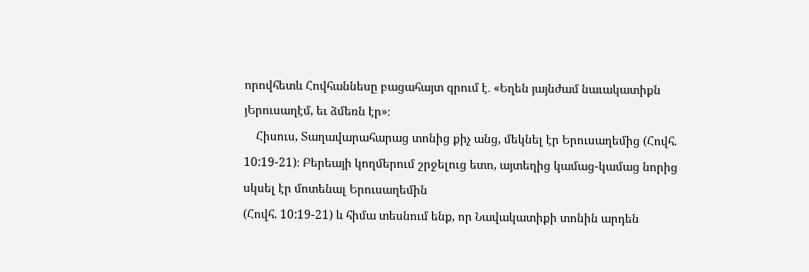որովհետև Հովհաննեսը բացահայտ գրում է․ «Եղեն յայնժամ նաւակատիքն յԵրուսաղէմ, եւ ձմեռն էր»։
    Հիսուս, Տաղավարահարաց տոնից քիչ անց, մեկնել էր Երուսաղեմից (Հովհ. 10:19-21)։ Բերեայի կողմերում շրջելուց ետո, այտեղից կամաց-կամաց նորից սկսել էր մոտենալ Երուսաղեմին
(Հովհ. 10:19-21) և հիմա տեսնում ենք, որ Նավակատիքի տոնին արդեն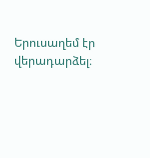Երուսաղեմ էր վերադարձել։